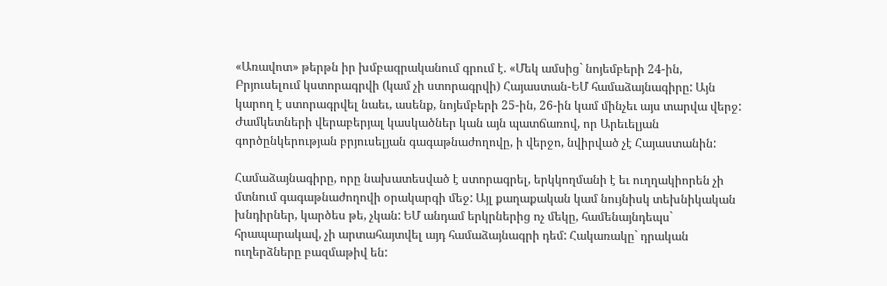«Առավոտ» թերթն իր խմբագրականում գրում է. «Մեկ ամսից` նոյեմբերի 24-ին, Բրյուսելում կստորագրվի (կամ չի ստորագրվի) Հայաստան-ԵՄ համաձայնագիրը: Այն կարող է ստորագրվել նաեւ, ասենք, նոյեմբերի 25-ին, 26-ին կամ մինչեւ այս տարվա վերջ: Ժամկետների վերաբերյալ կասկածներ կան այն պատճառով, որ Արեւելյան գործընկերության բրյուսելյան գագաթնաժողովը, ի վերջո, նվիրված չէ Հայաստանին:

Համաձայնագիրը, որը նախատեսված է ստորագրել, երկկողմանի է եւ ուղղակիորեն չի մտնում գագաթնաժողովի օրակարգի մեջ: Այլ քաղաքական կամ նույնիսկ տեխնիկական խնդիրներ, կարծես թե, չկան: ԵՄ անդամ երկրներից ոչ մեկը, համենայնդեպս` հրապարակավ, չի արտահայտվել այդ համաձայնագրի դեմ: Հակառակը` դրական ուղերձները բազմաթիվ են: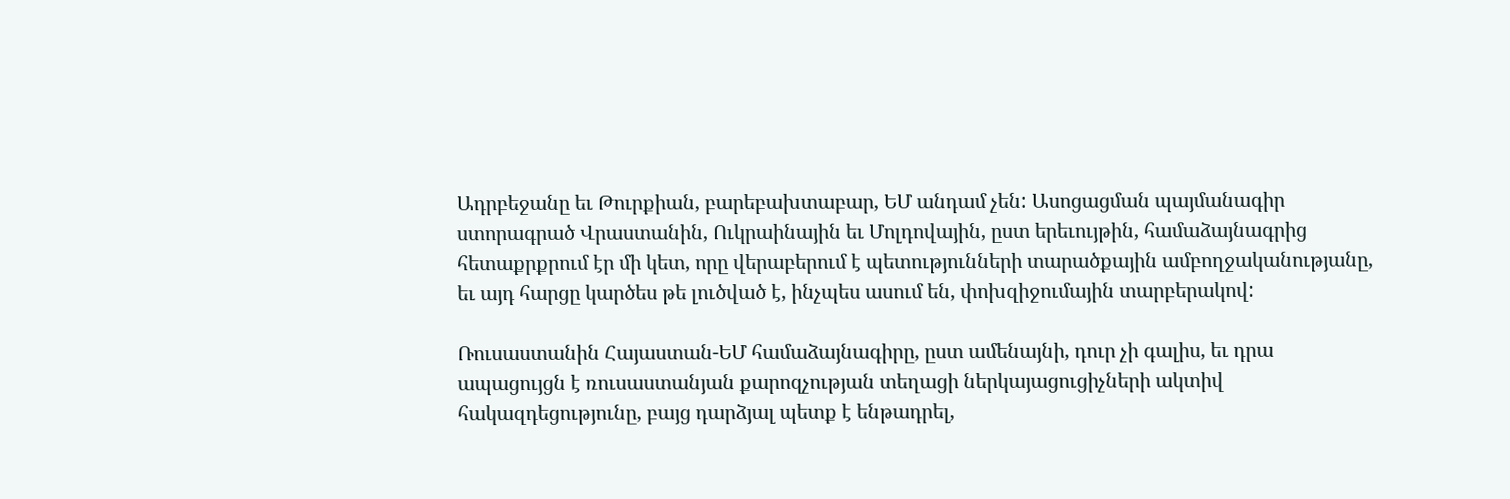Ադրբեջանը եւ Թուրքիան, բարեբախտաբար, ԵՄ անդամ չեն: Ասոցացման պայմանագիր ստորագրած Վրաստանին, Ուկրաինային եւ Մոլդովային, ըստ երեւույթին, համաձայնագրից հետաքրքրում էր մի կետ, որը վերաբերում է պետությունների տարածքային ամբողջականությանը, եւ այդ հարցը կարծես թե լուծված է, ինչպես ասում են, փոխզիջումային տարբերակով:

Ռուսաստանին Հայաստան-ԵՄ համաձայնագիրը, ըստ ամենայնի, դուր չի գալիս, եւ դրա ապացույցն է ռուսաստանյան քարոզչության տեղացի ներկայացուցիչների ակտիվ հակազդեցությունը, բայց դարձյալ պետք է ենթադրել,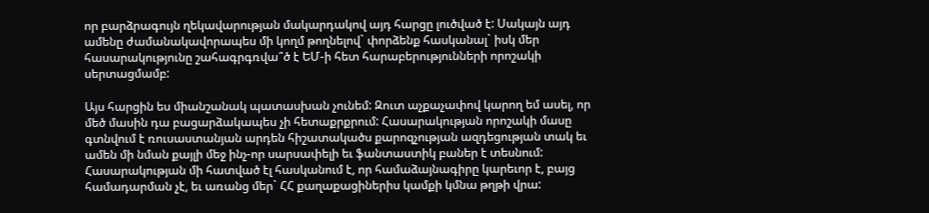որ բարձրագույն ղեկավարության մակարդակով այդ հարցը լուծված է: Սակայն այդ ամենը ժամանակավորապես մի կողմ թողնելով` փորձենք հասկանալ` իսկ մեր հասարակությունը շահագրգռվա՞ծ է ԵՄ-ի հետ հարաբերությունների որոշակի սերտացմամբ:

Այս հարցին ես միանշանակ պատասխան չունեմ: Զուտ աչքաչափով կարող եմ ասել, որ մեծ մասին դա բացարձակապես չի հետաքրքրում: Հասարակության որոշակի մասը գտնվում է ռուսաստանյան արդեն հիշատակածս քարոզչության ազդեցության տակ եւ ամեն մի նման քայլի մեջ ինչ-որ սարսափելի եւ ֆանտաստիկ բաներ է տեսնում: Հասարակության մի հատված էլ հասկանում է, որ համաձայնագիրը կարեւոր է, բայց համադարման չէ, եւ առանց մեր` ՀՀ քաղաքացիներիս կամքի կմնա թղթի վրա: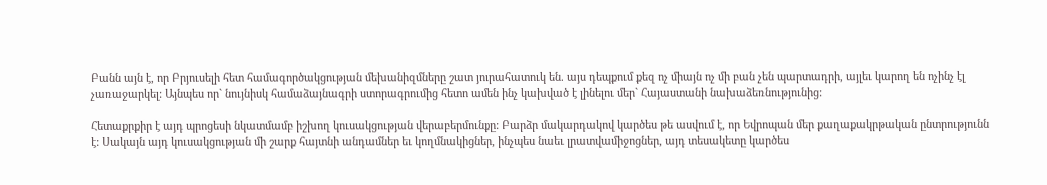Բանն այն է, որ Բրյուսելի հետ համագործակցության մեխանիզմները շատ յուրահատուկ են. այս դեպքում քեզ ոչ միայն ոչ մի բան չեն պարտադրի, այլեւ կարող են ոչինչ էլ չառաջարկել: Այնպես որ` նույնիսկ համաձայնագրի ստորագրումից հետո ամեն ինչ կախված է լինելու մեր` Հայաստանի նախաձեռնությունից:

Հետաքրքիր է այդ պրոցեսի նկատմամբ իշխող կուսակցության վերաբերմունքը: Բարձր մակարդակով կարծես թե ասվում է, որ Եվրոպան մեր քաղաքակրթական ընտրությունն է: Սակայն այդ կուսակցության մի շարք հայտնի անդամներ եւ կողմնակիցներ, ինչպես նաեւ լրատվամիջոցներ, այդ տեսակետը կարծես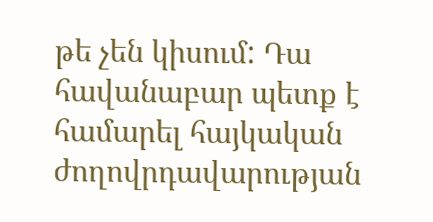թե չեն կիսում: Դա հավանաբար պետք է համարել հայկական ժողովրդավարության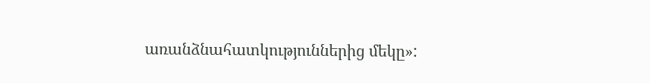առանձնահատկություններից մեկը»: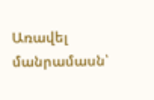Առավել մանրամասն՝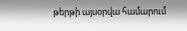թերթի այսօրվա համարում